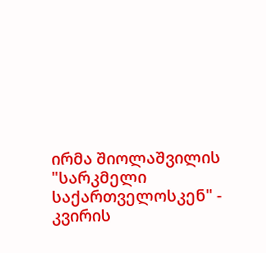ირმა შიოლაშვილის "სარკმელი საქართველოსკენ" - კვირის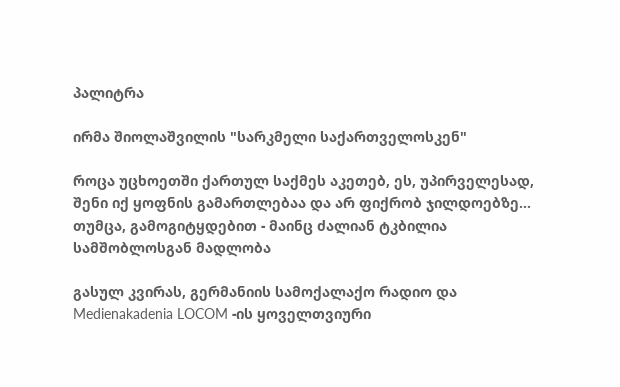პალიტრა

ირმა შიოლაშვილის "სარკმელი საქართველოსკენ"

როცა უცხოეთში ქართულ საქმეს აკეთებ, ეს, უპირველესად, შენი იქ ყოფნის გამართლებაა და არ ფიქრობ ჯილდოებზე... თუმცა, გამოგიტყდებით - მაინც ძალიან ტკბილია სამშობლოსგან მადლობა

გასულ კვირას, გერმანიის სამოქალაქო რადიო და Medienakadenia LOCOM -ის ყოველთვიური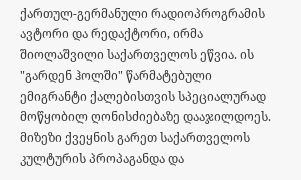ქართულ-გერმანული რადიოპროგრამის ავტორი და რედაქტორი, ირმა შიოლაშვილი საქართველოს ეწვია. ის "გარდენ ჰოლში" წარმატებული ემიგრანტი ქალებისთვის სპეციალურად მოწყობილ ღონისძიებაზე დააჯილდოეს. მიზეზი ქვეყნის გარეთ საქართველოს კულტურის პროპაგანდა და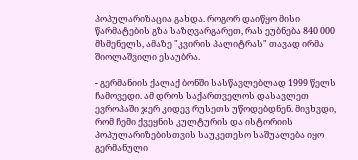პოპულარიზაცია გახდა. როგორ დაიწყო მისი წარმატების გზა საზღვარგარეთ, რას ეუბნება 840 000 მსმენელს, ამაზე "კვირის პალიტრას" თავად ირმა შიოლაშვილი ესაუბრა.

- გერმანიის ქალაქ ბონში სასწავლებლად 1999 წელს ჩამოვედი. ამ დროს საქართველოს დასავლეთ ევროპაში ჯერ კიდევ რუსეთს უწოდებდნენ. მივხვდი, რომ ჩემი ქვეყნის კულტურის და ისტორიის პოპულარიზებისთვის საუკეთესო საშუალება იყო გერმანული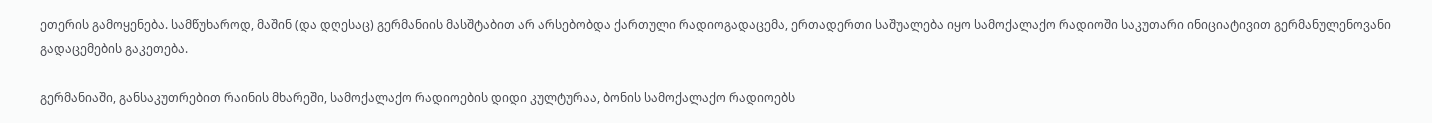ეთერის გამოყენება. სამწუხაროდ, მაშინ (და დღესაც) გერმანიის მასშტაბით არ არსებობდა ქართული რადიოგადაცემა, ერთადერთი საშუალება იყო სამოქალაქო რადიოში საკუთარი ინიციატივით გერმანულენოვანი გადაცემების გაკეთება.

გერმანიაში, განსაკუთრებით რაინის მხარეში, სამოქალაქო რადიოების დიდი კულტურაა, ბონის სამოქალაქო რადიოებს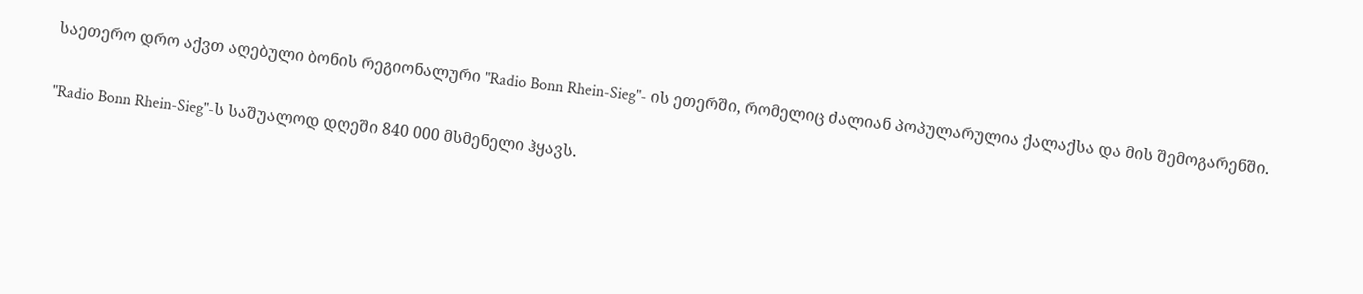საეთერო დრო აქვთ აღებული ბონის რეგიონალური "Radio Bonn Rhein-Sieg"- ის ეთერში, რომელიც ძალიან პოპულარულია ქალაქსა და მის შემოგარენში.

"Radio Bonn Rhein-Sieg"-ს საშუალოდ დღეში 840 000 მსმენელი ჰყავს.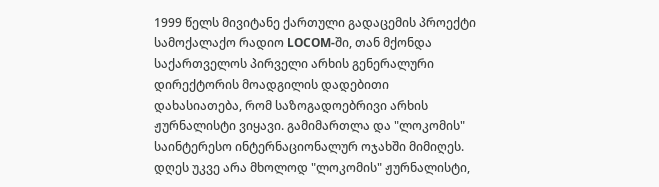1999 წელს მივიტანე ქართული გადაცემის პროექტი სამოქალაქო რადიო LOCOM-ში, თან მქონდა საქართველოს პირველი არხის გენერალური დირექტორის მოადგილის დადებითი დახასიათება, რომ საზოგადოებრივი არხის ჟურნალისტი ვიყავი. გამიმართლა და "ლოკომის" საინტერესო ინტერნაციონალურ ოჯახში მიმიღეს. დღეს უკვე არა მხოლოდ "ლოკომის" ჟურნალისტი,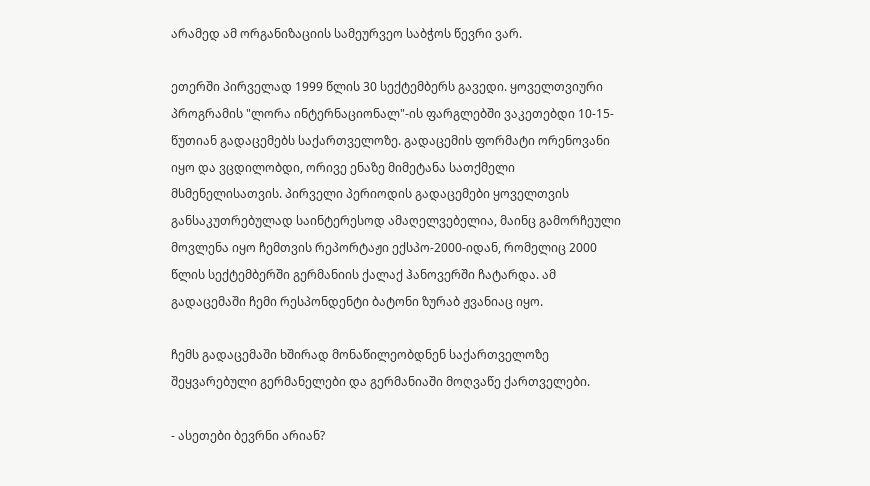არამედ ამ ორგანიზაციის სამეურვეო საბჭოს წევრი ვარ.

ეთერში პირველად 1999 წლის 30 სექტემბერს გავედი. ყოველთვიური პროგრამის "ლორა ინტერნაციონალ"-ის ფარგლებში ვაკეთებდი 10-15-წუთიან გადაცემებს საქართველოზე. გადაცემის ფორმატი ორენოვანი იყო და ვცდილობდი, ორივე ენაზე მიმეტანა სათქმელი მსმენელისათვის. პირველი პერიოდის გადაცემები ყოველთვის განსაკუთრებულად საინტერესოდ ამაღელვებელია, მაინც გამორჩეული მოვლენა იყო ჩემთვის რეპორტაჟი ექსპო-2000-იდან, რომელიც 2000 წლის სექტემბერში გერმანიის ქალაქ ჰანოვერში ჩატარდა. ამ გადაცემაში ჩემი რესპონდენტი ბატონი ზურაბ ჟვანიაც იყო.

ჩემს გადაცემაში ხშირად მონაწილეობდნენ საქართველოზე შეყვარებული გერმანელები და გერმანიაში მოღვაწე ქართველები.

- ასეთები ბევრნი არიან?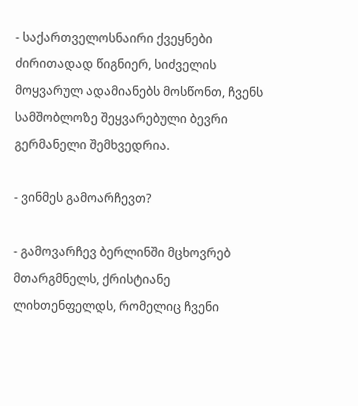- საქართველოსნაირი ქვეყნები ძირითადად წიგნიერ, სიძველის მოყვარულ ადამიანებს მოსწონთ, ჩვენს სამშობლოზე შეყვარებული ბევრი გერმანელი შემხვედრია.

- ვინმეს გამოარჩევთ?

- გამოვარჩევ ბერლინში მცხოვრებ მთარგმნელს, ქრისტიანე ლიხთენფელდს, რომელიც ჩვენი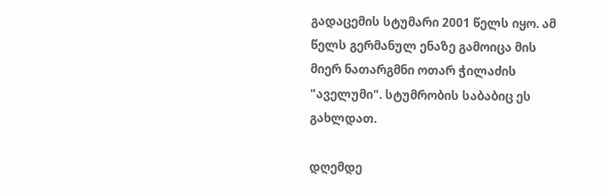გადაცემის სტუმარი 2001 წელს იყო. ამ წელს გერმანულ ენაზე გამოიცა მის მიერ ნათარგმნი ოთარ ჭილაძის "აველუმი". სტუმრობის საბაბიც ეს გახლდათ.

დღემდე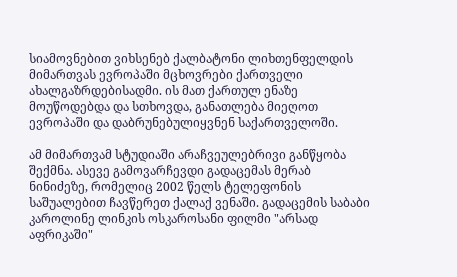სიამოვნებით ვიხსენებ ქალბატონი ლიხთენფელდის მიმართვას ევროპაში მცხოვრები ქართველი ახალგაზრდებისადმი. ის მათ ქართულ ენაზე მოუწოდებდა და სთხოვდა, განათლება მიეღოთ ევროპაში და დაბრუნებულიყვნენ საქართველოში.

ამ მიმართვამ სტუდიაში არაჩვეულებრივი განწყობა შექმნა. ასევე გამოვარჩევდი გადაცემას მერაბ ნინიძეზე, რომელიც 2002 წელს ტელეფონის საშუალებით ჩავწერეთ ქალაქ ვენაში. გადაცემის საბაბი კაროლინე ლინკის ოსკაროსანი ფილმი "არსად აფრიკაში"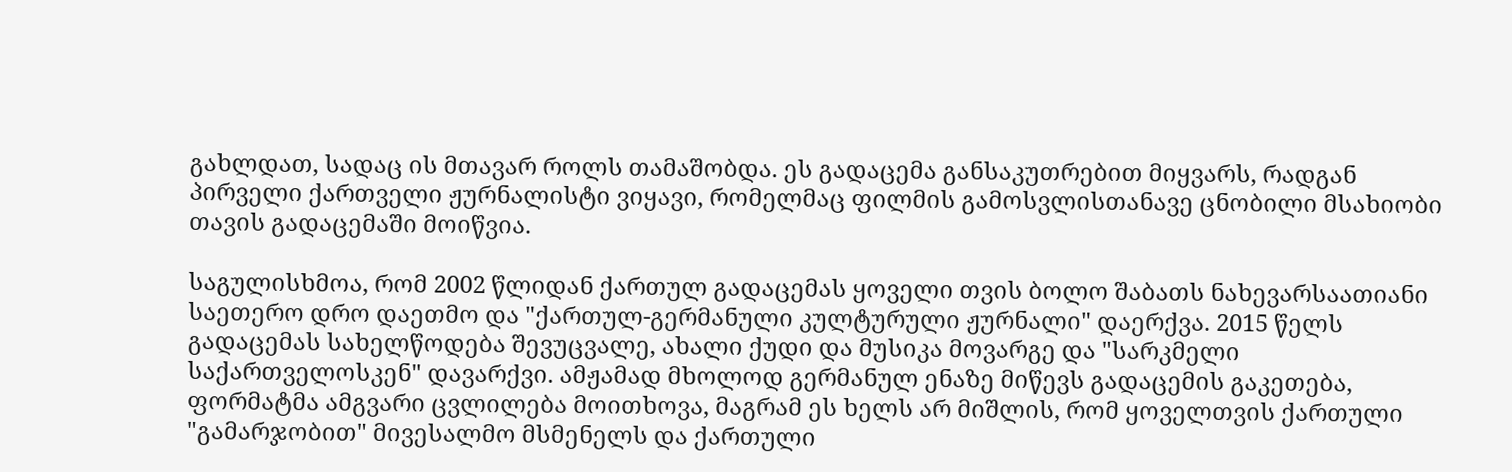გახლდათ, სადაც ის მთავარ როლს თამაშობდა. ეს გადაცემა განსაკუთრებით მიყვარს, რადგან პირველი ქართველი ჟურნალისტი ვიყავი, რომელმაც ფილმის გამოსვლისთანავე ცნობილი მსახიობი თავის გადაცემაში მოიწვია.

საგულისხმოა, რომ 2002 წლიდან ქართულ გადაცემას ყოველი თვის ბოლო შაბათს ნახევარსაათიანი საეთერო დრო დაეთმო და "ქართულ-გერმანული კულტურული ჟურნალი" დაერქვა. 2015 წელს გადაცემას სახელწოდება შევუცვალე, ახალი ქუდი და მუსიკა მოვარგე და "სარკმელი საქართველოსკენ" დავარქვი. ამჟამად მხოლოდ გერმანულ ენაზე მიწევს გადაცემის გაკეთება, ფორმატმა ამგვარი ცვლილება მოითხოვა, მაგრამ ეს ხელს არ მიშლის, რომ ყოველთვის ქართული "გამარჯობით" მივესალმო მსმენელს და ქართული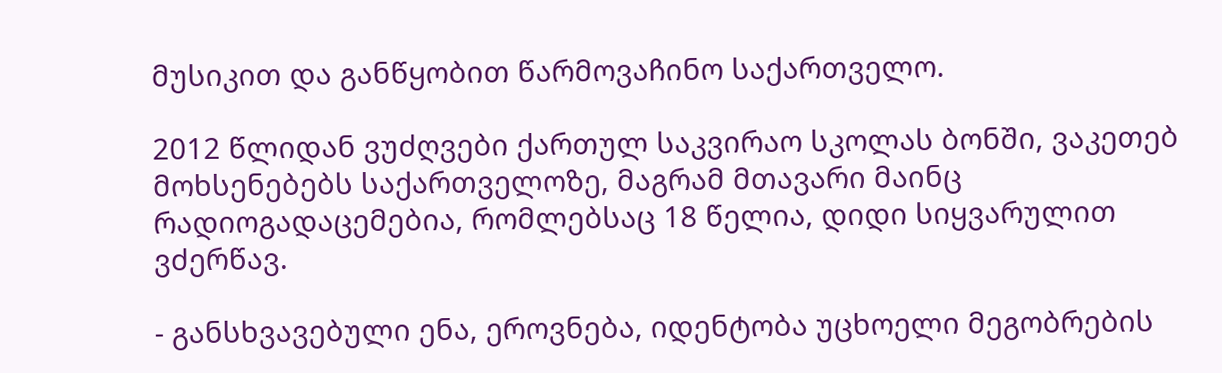მუსიკით და განწყობით წარმოვაჩინო საქართველო.

2012 წლიდან ვუძღვები ქართულ საკვირაო სკოლას ბონში, ვაკეთებ მოხსენებებს საქართველოზე, მაგრამ მთავარი მაინც რადიოგადაცემებია, რომლებსაც 18 წელია, დიდი სიყვარულით ვძერწავ.

- განსხვავებული ენა, ეროვნება, იდენტობა უცხოელი მეგობრების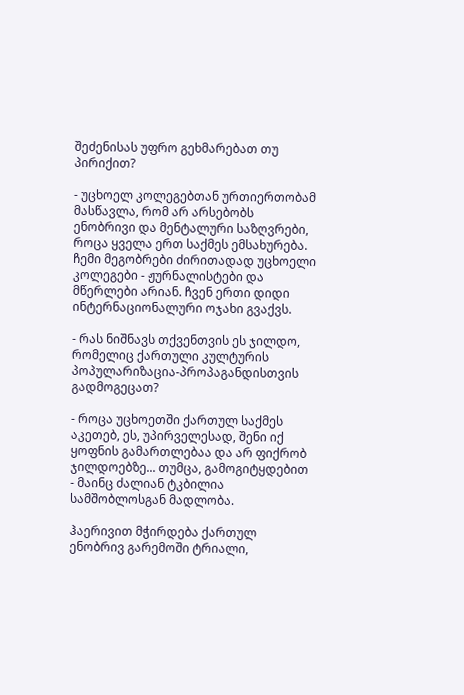შეძენისას უფრო გეხმარებათ თუ პირიქით?

- უცხოელ კოლეგებთან ურთიერთობამ მასწავლა, რომ არ არსებობს ენობრივი და მენტალური საზღვრები, როცა ყველა ერთ საქმეს ემსახურება. ჩემი მეგობრები ძირითადად უცხოელი კოლეგები - ჟურნალისტები და მწერლები არიან. ჩვენ ერთი დიდი ინტერნაციონალური ოჯახი გვაქვს.

- რას ნიშნავს თქვენთვის ეს ჯილდო, რომელიც ქართული კულტურის პოპულარიზაცია-პროპაგანდისთვის გადმოგეცათ?

- როცა უცხოეთში ქართულ საქმეს აკეთებ, ეს, უპირველესად, შენი იქ ყოფნის გამართლებაა და არ ფიქრობ ჯილდოებზე... თუმცა, გამოგიტყდებით - მაინც ძალიან ტკბილია სამშობლოსგან მადლობა.

ჰაერივით მჭირდება ქართულ ენობრივ გარემოში ტრიალი,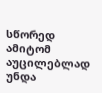სწორედ ამიტომ აუცილებლად უნდა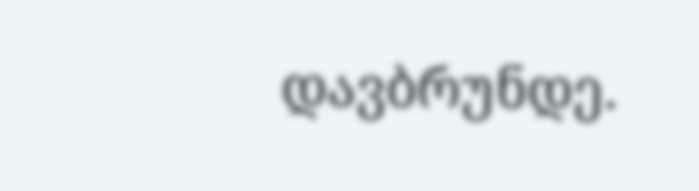დავბრუნდე.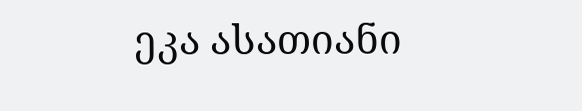ეკა ასათიანი